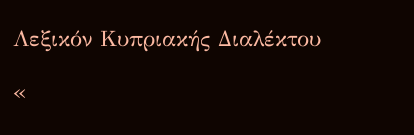Λεξικόν Κυπριακής Διαλέκτου

«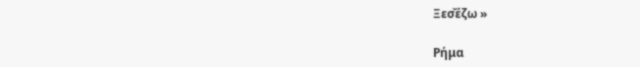Ξεσ̌έζω »

Ρήμα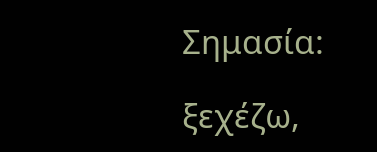Σημασία:

ξεχέζω,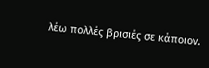λέω πολλές βρισιές σε κάποιον.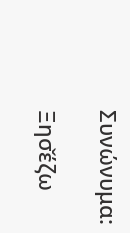Συνώνυμα:

Ξησ̌έζω